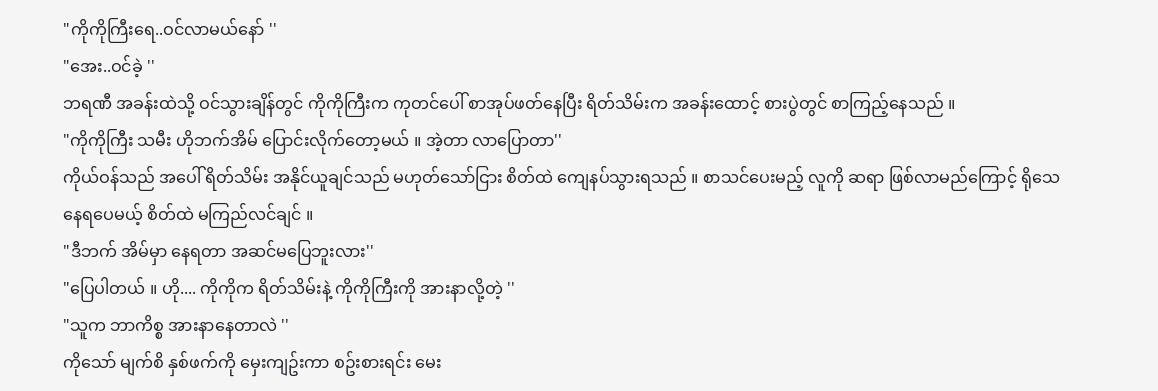"ကိုကိုကြီးရေ..ဝင်လာမယ်နော် ''
"အေး..ဝင်ခဲ့ ''
ဘရဏီ အခန်းထဲသို့ ဝင်သွားချိန်တွင် ကိုကိုကြီးက ကုတင်ပေါ် စာအုပ်ဖတ်နေပြီး ရိတ်သိမ်းက အခန်းထောင့် စားပွဲတွင် စာကြည့်နေသည် ။
"ကိုကိုကြီး သမီး ဟိုဘက်အိမ် ပြောင်းလိုက်တော့မယ် ။ အဲ့တာ လာပြောတာ''
ကိုယ်ဝန်သည် အပေါ် ရိတ်သိမ်း အနိုင်ယူချင်သည် မဟုတ်သော်ငြား စိတ်ထဲ ကျေနပ်သွားရသည် ။ စာသင်ပေးမည့် လူကို ဆရာ ဖြစ်လာမည်ကြောင့် ရိုသေနေရပေမယ့် စိတ်ထဲ မကြည်လင်ချင် ။
"ဒီဘက် အိမ်မှာ နေရတာ အဆင်မပြေဘူးလား''
"ပြေပါတယ် ။ ဟို.... ကိုကိုက ရိတ်သိမ်းနဲ့ ကိုကိုကြီးကို အားနာလို့တဲ့ ''
"သူက ဘာကိစ္စ အားနာနေတာလဲ ''
ကိုသော် မျက်စိ နှစ်ဖက်ကို မှေးကျဥ်းကာ စဥ်းစားရင်း မေး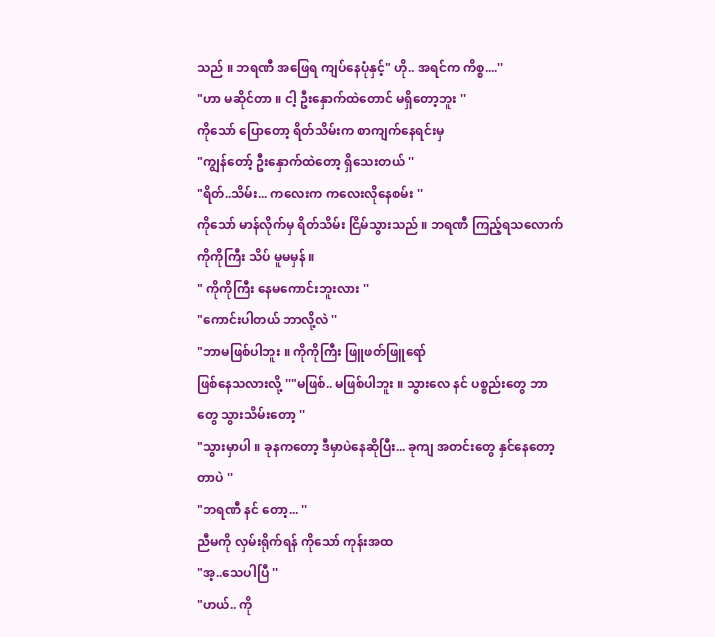သည် ။ ဘရဏီ အဖြေရ ကျပ်နေပုံနှင့်" ဟို.. အရင်က ကိစ္စ....''
"ဟာ မဆိုင်တာ ။ ငါ့ ဦးနှောက်ထဲတောင် မရှိတော့ဘူး ''
ကိုသော် ပြောတော့ ရိတ်သိမ်းက စာကျက်နေရင်းမှ
"ကျွန်တော့် ဦးနှောက်ထဲတော့ ရှိသေးတယ် ''
"ရိတ်..သိမ်း... ကလေးက ကလေးလိုနေစမ်း ''
ကိုသော် မာန်လိုက်မှ ရိတ်သိမ်း ငြိမ်သွားသည် ။ ဘရဏီ ကြည့်ရသလောက် ကိုကိုကြီး သိပ် မူမမှန် ။
" ကိုကိုကြီး နေမကောင်းဘူးလား ''
"ကောင်းပါတယ် ဘာလို့လဲ ''
"ဘာမဖြစ်ပါဘူး ။ ကိုကိုကြီး ဖြူဖတ်ဖြူရော်
ဖြစ်နေသလားလို့ ''"မဖြစ်.. မဖြစ်ပါဘူး ။ သွားလေ နင် ပစ္စည်းတွေ ဘာတွေ သွားသိမ်းတော့ ''
"သွားမှာပါ ။ ခုနကတော့ ဒီမှာပဲနေဆိုပြီး... ခုကျ အတင်းတွေ နှင်နေတော့တာပဲ ''
"ဘရဏီ နင် တော့... ''
ညီမကို လှမ်းရိုက်ရန် ကိုသော် ကုန်းအထ
"အ့..သေပါပြီ ''
"ဟယ်.. ကို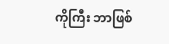ကိုကြီး ဘာဖြစ်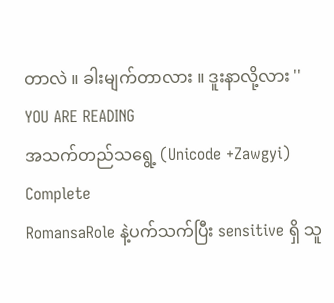တာလဲ ။ ခါးမျက်တာလား ။ ဒူးနာလို့လား ''
YOU ARE READING
အသက်တည်သရွေ့ (Unicode +Zawgyi) Complete
RomansaRole နဲ့ပက်သက်ပြီး sensitive ရှိ သူ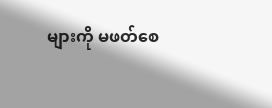များကို မဖတ်စေ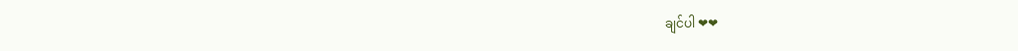ချင်ပါ ❤❤